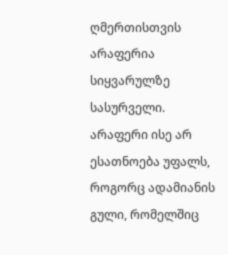ღმერთისთვის არაფერია სიყვარულზე სასურველი. არაფერი ისე არ ესათნოება უფალს, როგორც ადამიანის გული, რომელშიც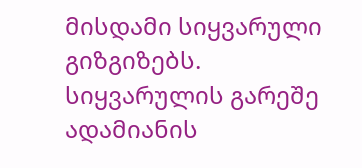მისდამი სიყვარული გიზგიზებს. სიყვარულის გარეშე ადამიანის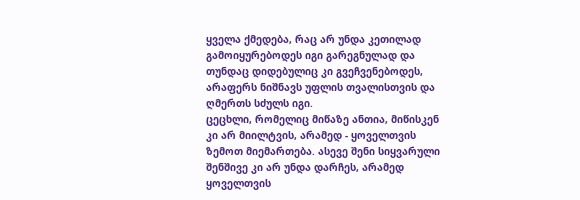ყველა ქმედება, რაც არ უნდა კეთილად გამოიყურებოდეს იგი გარეგნულად და თუნდაც დიდებულიც კი გვეჩვენებოდეს, არაფერს ნიშნავს უფლის თვალისთვის და ღმერთს სძულს იგი.
ცეცხლი, რომელიც მიწაზე ანთია, მიწისკენ კი არ მიილტვის, არამედ - ყოველთვის ზემოთ მიემართება. ასევე შენი სიყვარული შენშივე კი არ უნდა დარჩეს, არამედ ყოველთვის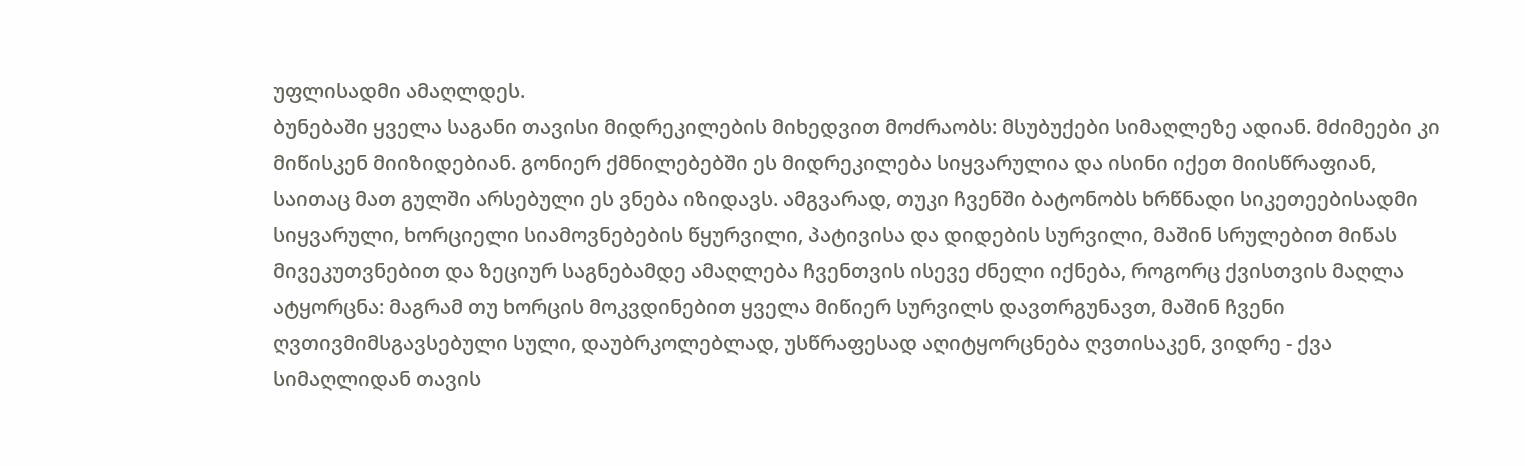უფლისადმი ამაღლდეს.
ბუნებაში ყველა საგანი თავისი მიდრეკილების მიხედვით მოძრაობს: მსუბუქები სიმაღლეზე ადიან. მძიმეები კი მიწისკენ მიიზიდებიან. გონიერ ქმნილებებში ეს მიდრეკილება სიყვარულია და ისინი იქეთ მიისწრაფიან, საითაც მათ გულში არსებული ეს ვნება იზიდავს. ამგვარად, თუკი ჩვენში ბატონობს ხრწნადი სიკეთეებისადმი სიყვარული, ხორციელი სიამოვნებების წყურვილი, პატივისა და დიდების სურვილი, მაშინ სრულებით მიწას მივეკუთვნებით და ზეციურ საგნებამდე ამაღლება ჩვენთვის ისევე ძნელი იქნება, როგორც ქვისთვის მაღლა ატყორცნა: მაგრამ თუ ხორცის მოკვდინებით ყველა მიწიერ სურვილს დავთრგუნავთ, მაშინ ჩვენი ღვთივმიმსგავსებული სული, დაუბრკოლებლად, უსწრაფესად აღიტყორცნება ღვთისაკენ, ვიდრე - ქვა სიმაღლიდან თავის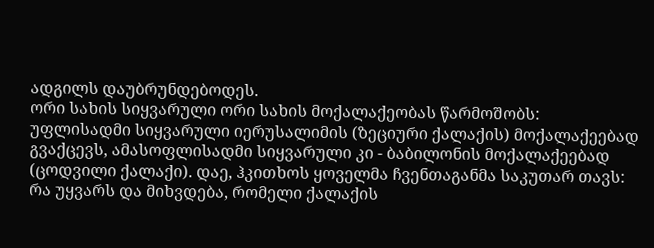ადგილს დაუბრუნდებოდეს.
ორი სახის სიყვარული ორი სახის მოქალაქეობას წარმოშობს: უფლისადმი სიყვარული იერუსალიმის (ზეციური ქალაქის) მოქალაქეებად გვაქცევს, ამასოფლისადმი სიყვარული კი - ბაბილონის მოქალაქეებად (ცოდვილი ქალაქი). დაე, ჰკითხოს ყოველმა ჩვენთაგანმა საკუთარ თავს: რა უყვარს და მიხვდება, რომელი ქალაქის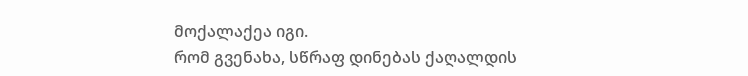მოქალაქეა იგი.
რომ გვენახა, სწრაფ დინებას ქაღალდის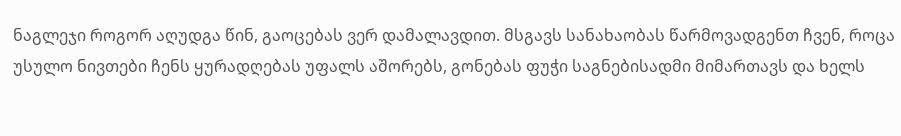ნაგლეჯი როგორ აღუდგა წინ, გაოცებას ვერ დამალავდით. მსგავს სანახაობას წარმოვადგენთ ჩვენ, როცა უსულო ნივთები ჩენს ყურადღებას უფალს აშორებს, გონებას ფუჭი საგნებისადმი მიმართავს და ხელს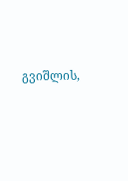გვიშლის,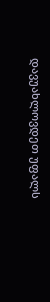დავუახლოვდეთ უფალს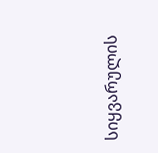სიყვარულის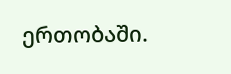ერთობაში.